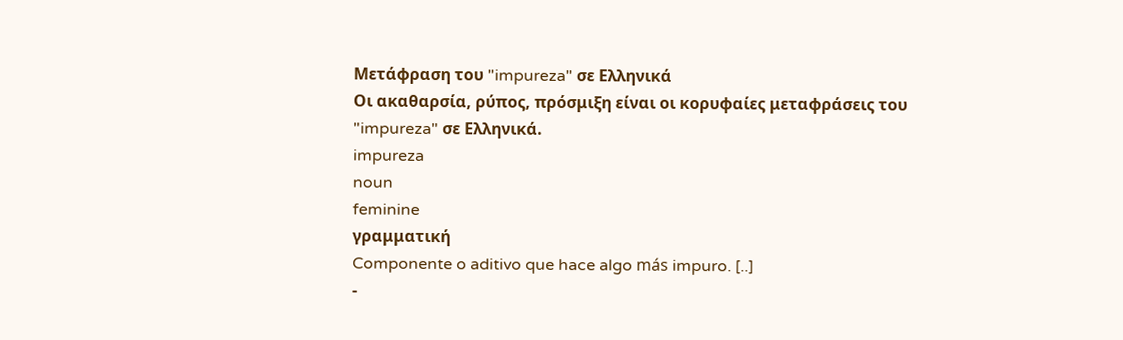Μετάφραση του "impureza" σε Ελληνικά
Οι ακαθαρσία, ρύπος, πρόσμιξη είναι οι κορυφαίες μεταφράσεις του "impureza" σε Ελληνικά.
impureza
noun
feminine
γραμματική
Componente o aditivo que hace algo más impuro. [..]
-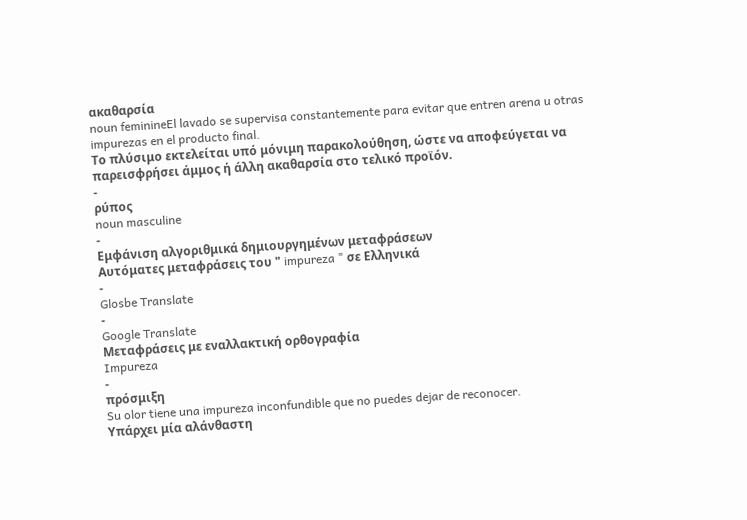ακαθαρσία
noun feminineEl lavado se supervisa constantemente para evitar que entren arena u otras impurezas en el producto final.
Το πλύσιμο εκτελείται υπό μόνιμη παρακολούθηση, ώστε να αποφεύγεται να παρεισφρήσει άμμος ή άλλη ακαθαρσία στο τελικό προϊόν.
-
ρύπος
noun masculine
-
Εμφάνιση αλγοριθμικά δημιουργημένων μεταφράσεων
Αυτόματες μεταφράσεις του " impureza " σε Ελληνικά
-
Glosbe Translate
-
Google Translate
Μεταφράσεις με εναλλακτική ορθογραφία
Impureza
-
πρόσμιξη
Su olor tiene una impureza inconfundible que no puedes dejar de reconocer.
Υπάρχει μία αλάνθαστη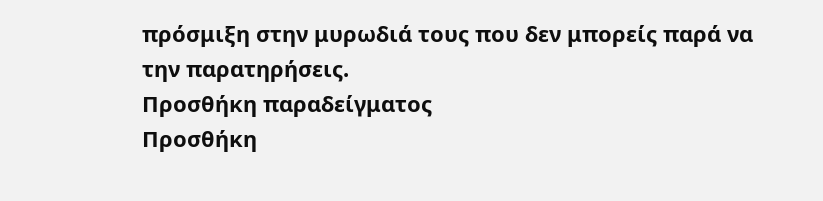πρόσμιξη στην μυρωδιά τους που δεν μπορείς παρά να την παρατηρήσεις.
Προσθήκη παραδείγματος
Προσθήκη